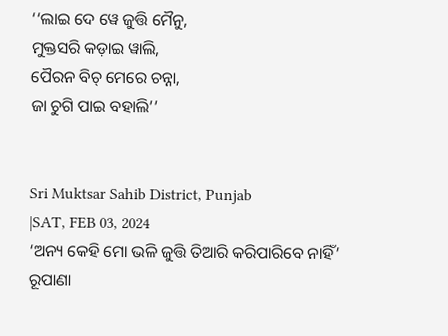‘‘ଲାଇ ଦେ ୱେ ଜୁତ୍ତି ମୈନୁ,
ମୁକ୍ତସରି କଡ଼ାଇ ୱାଲି,
ପୈରନ ବିଚ୍ ମେରେ ଚନ୍ନା,
ଜା ଚୁଗି ପାଇ ବହାଲି’’


Sri Muktsar Sahib District, Punjab
|SAT, FEB 03, 2024
‘ଅନ୍ୟ କେହି ମୋ ଭଳି ଜୁତ୍ତି ତିଆରି କରିପାରିବେ ନାହିଁ’
ରୂପାଣା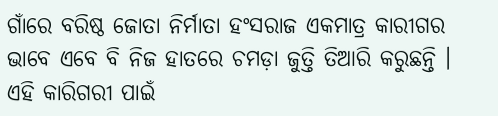ଗାଁରେ ବରିଷ୍ଠ ଜୋତା ନିର୍ମାତା ହଂସରାଜ ଏକମାତ୍ର କାରୀଗର ଭାବେ ଏବେ ବି ନିଜ ହାତରେ ଚମଡ଼ା ଜୁତ୍ତି ତିଆରି କରୁଛନ୍ତି । ଏହି କାରିଗରୀ ପାଇଁ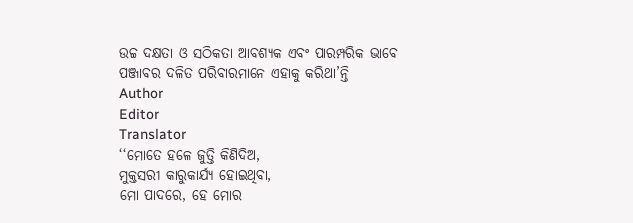ଉଚ୍ଚ ଦକ୍ଷତା ଓ ସଠିକତା ଆବଶ୍ୟକ ଏବଂ ପାରମ୍ପରିକ ଭାବେ ପଞ୍ଜାବର ଦଳିତ ପରିବାରମାନେ ଏହାକୁ କରିଥା’ନ୍ତି
Author
Editor
Translator
‘‘ମୋତେ ହଳେ ଜୁତ୍ତି କିଣିଦିଅ,
ମୁକ୍ତସରୀ କାରୁକାର୍ଯ୍ୟ ହୋଇଥିବା,
ମୋ ପାଦରେ, ହେ ମୋର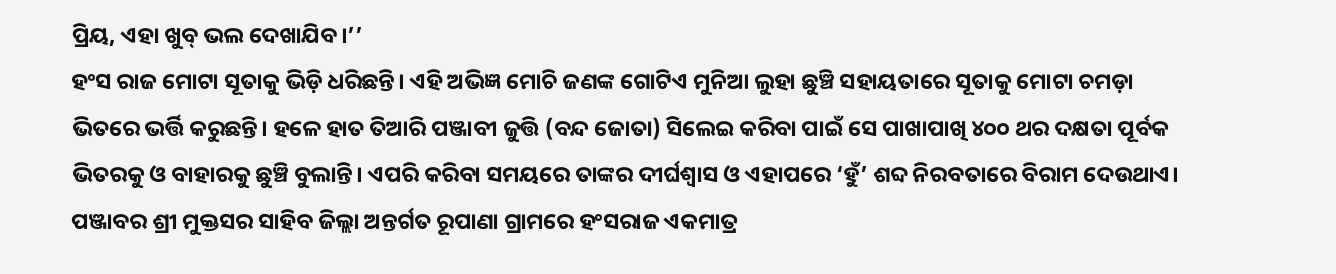ପ୍ରିୟ, ଏହା ଖୁବ୍ ଭଲ ଦେଖାଯିବ।’’
ହଂସ ରାଜ ମୋଟା ସୂତାକୁ ଭିଡ଼ି ଧରିଛନ୍ତି। ଏହି ଅଭିଜ୍ଞ ମୋଚି ଜଣଙ୍କ ଗୋଟିଏ ମୁନିଆ ଲୁହା ଛୁଞ୍ଚି ସହାୟତାରେ ସୂତାକୁ ମୋଟା ଚମଡ଼ା ଭିତରେ ଭର୍ତ୍ତି କରୁଛନ୍ତି। ହଳେ ହାତ ତିଆରି ପଞ୍ଜାବୀ ଜୁତ୍ତି (ବନ୍ଦ ଜୋତା) ସିଲେଇ କରିବା ପାଇଁ ସେ ପାଖାପାଖି ୪୦୦ ଥର ଦକ୍ଷତା ପୂର୍ବକ ଭିତରକୁ ଓ ବାହାରକୁ ଛୁଞ୍ଚି ବୁଲାନ୍ତି। ଏପରି କରିବା ସମୟରେ ତାଙ୍କର ଦୀର୍ଘଶ୍ୱାସ ଓ ଏହାପରେ ‘ହୁଁ’ ଶବ୍ଦ ନିରବତାରେ ବିରାମ ଦେଉଥାଏ।
ପଞ୍ଜାବର ଶ୍ରୀ ମୁକ୍ତସର ସାହିବ ଜିଲ୍ଲା ଅନ୍ତର୍ଗତ ରୂପାଣା ଗ୍ରାମରେ ହଂସରାଜ ଏକମାତ୍ର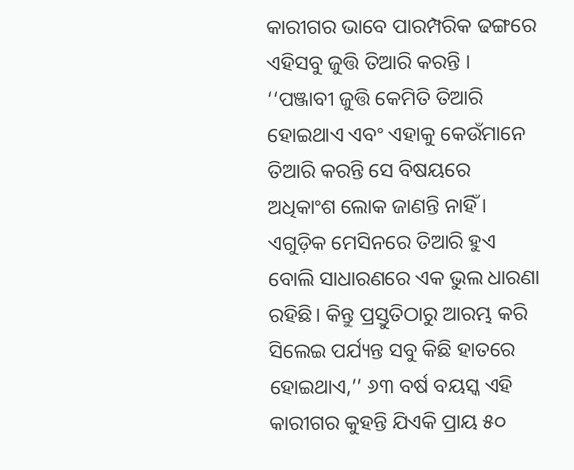କାରୀଗର ଭାବେ ପାରମ୍ପରିକ ଢଙ୍ଗରେ ଏହିସବୁ ଜୁତ୍ତି ତିଆରି କରନ୍ତି ।
‘‘ପଞ୍ଜାବୀ ଜୁତ୍ତି କେମିତି ତିଆରି ହୋଇଥାଏ ଏବଂ ଏହାକୁ କେଉଁମାନେ ତିଆରି କରନ୍ତି ସେ ବିଷୟରେ ଅଧିକାଂଶ ଲୋକ ଜାଣନ୍ତି ନାହିଁ । ଏଗୁଡ଼ିକ ମେସିନରେ ତିଆରି ହୁଏ ବୋଲି ସାଧାରଣରେ ଏକ ଭୁଲ ଧାରଣା ରହିଛି। କିନ୍ତୁ ପ୍ରସ୍ତୁତିଠାରୁ ଆରମ୍ଭ କରି ସିଲେଇ ପର୍ଯ୍ୟନ୍ତ ସବୁ କିଛି ହାତରେ ହୋଇଥାଏ,’’ ୬୩ ବର୍ଷ ବୟସ୍କ ଏହି କାରୀଗର କୁହନ୍ତି ଯିଏକି ପ୍ରାୟ ୫୦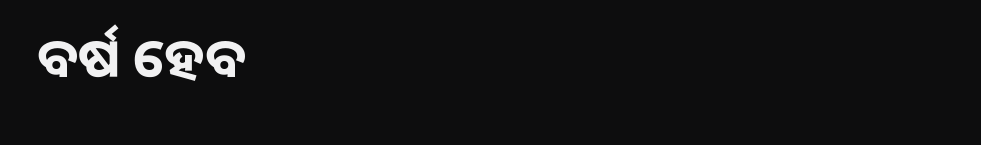ବର୍ଷ ହେବ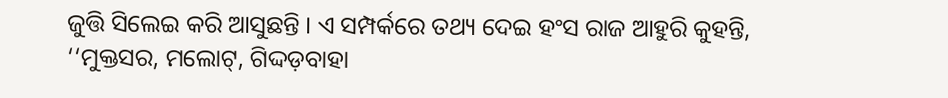ଜୁତ୍ତି ସିଲେଇ କରି ଆସୁଛନ୍ତି । ଏ ସମ୍ପର୍କରେ ତଥ୍ୟ ଦେଇ ହଂସ ରାଜ ଆହୁରି କୁହନ୍ତି, ‘‘ମୁକ୍ତସର, ମଲୋଟ୍, ଗିଦ୍ଦଡ଼ବାହା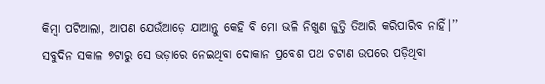କିମ୍ବା ପଟିଆଲା, ଆପଣ ଯେଉଁଆଡ଼େ ଯାଆନ୍ତୁ କେହି ବି ମୋ ଭଳି ନିଖୁଣ ଜୁତ୍ତି ତିଆରି କରିପାରିବ ନାହିଁ।’’
ସବୁଦିନ ସକାଳ ୭ଟାରୁ ସେ ଭଡ଼ାରେ ନେଇଥିବା ଦୋକାନ ପ୍ରବେଶ ପଥ ଚଟାଣ ଉପରେ ପଡ଼ିଥିବା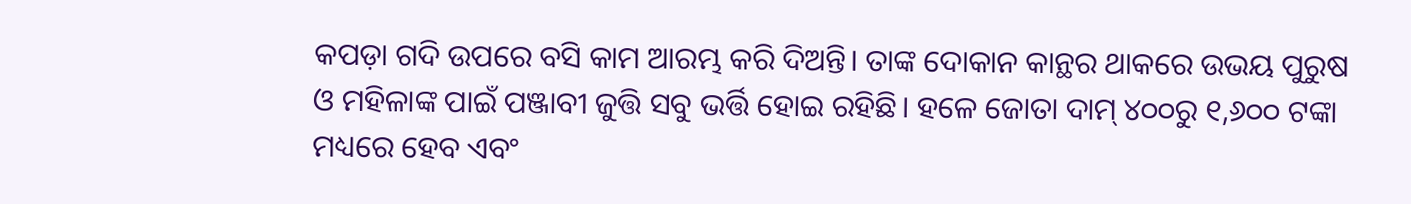କପଡ଼ା ଗଦି ଉପରେ ବସି କାମ ଆରମ୍ଭ କରି ଦିଅନ୍ତି। ତାଙ୍କ ଦୋକାନ କାନ୍ଥର ଥାକରେ ଉଭୟ ପୁରୁଷ ଓ ମହିଳାଙ୍କ ପାଇଁ ପଞ୍ଜାବୀ ଜୁତ୍ତି ସବୁ ଭର୍ତ୍ତି ହୋଇ ରହିଛି। ହଳେ ଜୋତା ଦାମ୍ ୪୦୦ରୁ ୧,୬୦୦ ଟଙ୍କା ମଧ୍ୟରେ ହେବ ଏବଂ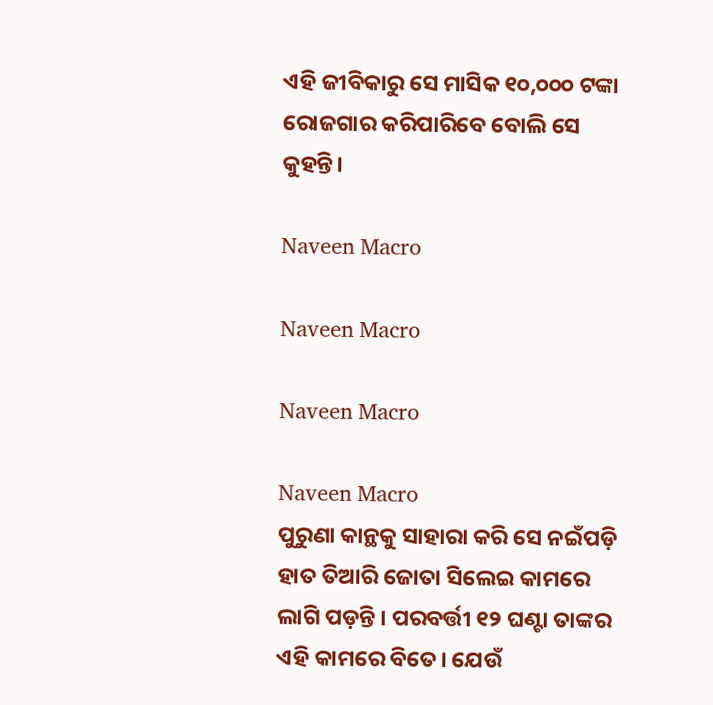ଏହି ଜୀବିକାରୁ ସେ ମାସିକ ୧୦,୦୦୦ ଟଙ୍କା ରୋଜଗାର କରିପାରିବେ ବୋଲି ସେ କୁହନ୍ତି।

Naveen Macro

Naveen Macro

Naveen Macro

Naveen Macro
ପୁରୁଣା କାନ୍ଥକୁ ସାହାରା କରି ସେ ନଇଁପଡ଼ି ହାତ ତିଆରି ଜୋତା ସିଲେଇ କାମରେ ଲାଗି ପଡ଼ନ୍ତି । ପରବର୍ତ୍ତୀ ୧୨ ଘଣ୍ଟା ତାଙ୍କର ଏହି କାମରେ ବିତେ। ଯେଉଁ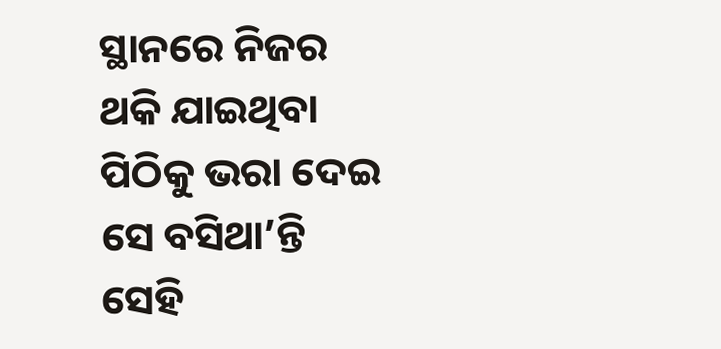ସ୍ଥାନରେ ନିଜର ଥକି ଯାଇଥିବା ପିଠିକୁ ଭରା ଦେଇ ସେ ବସିଥା’ନ୍ତି ସେହି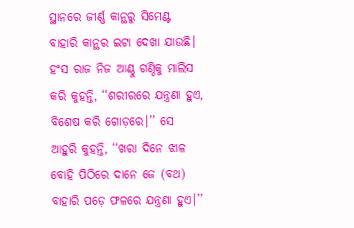ସ୍ଥାନରେ ଜୀର୍ଣ୍ଣ କାନ୍ଥରୁ ସିମେଣ୍ଟ ବାହାରି କାନ୍ଥର ଇଟା ଦେଖା ଯାଉଛି। ହଂସ ରାଜ ନିଜ ଆଣ୍ଠୁ ଗଣ୍ଠିକୁ ମାଲିସ କରି କୁହନ୍ତି, ‘‘ଶରୀରରେ ଯନ୍ତ୍ରଣା ହୁଏ, ବିଶେଷ କରି ଗୋଡ଼ରେ।’’ ସେ ଆହୁରି କୁହନ୍ତି, ‘‘ଖରା ଦିନେ ଝାଳ ବୋହି ପିଠିରେ ଦାନେ ଜେ (ବଥ) ବାହାରି ପଡ଼େ ଫଳରେ ଯନ୍ତ୍ରଣା ହୁଏ।’’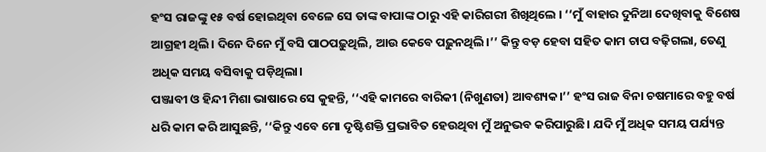ହଂସ ରାଜଙ୍କୁ ୧୫ ବର୍ଷ ହୋଇଥିବା ବେଳେ ସେ ତାଙ୍କ ବାପାଙ୍କ ଠାରୁ ଏହି କାରିଗରୀ ଶିଖିଥିଲେ । ‘‘ମୁଁ ବାହାର ଦୁନିଆ ଦେଖିବାକୁ ବିଶେଷ ଆଗ୍ରହୀ ଥିଲି। ଦିନେ ଦିନେ ମୁଁ ବସି ପାଠପଢ଼ୁଥିଲି, ଆଉ କେବେ ପଢ଼ୁନଥିଲି।’’ କିନ୍ତୁ ବଡ଼ ହେବା ସହିତ କାମ ଚାପ ବଢ଼ିଗଲା, ତେଣୁ ଅଧିକ ସମୟ ବସିବାକୁ ପଡ଼ିଥିଲା।
ପଞ୍ଜାବୀ ଓ ହିନ୍ଦୀ ମିଶା ଭାଷାରେ ସେ କୁହନ୍ତି, ‘‘ଏହି କାମରେ ବାରିକୀ (ନିଖୁଣତା) ଆବଶ୍ୟକ।’’ ହଂସ ରାଜ ବିନା ଚଷମାରେ ବହୁ ବର୍ଷ ଧରି କାମ କରି ଆସୁଛନ୍ତି, ‘‘କିନ୍ତୁ ଏବେ ମୋ ଦୃଷ୍ଟିଶକ୍ତି ପ୍ରଭାବିତ ହେଉଥିବା ମୁଁ ଅନୁଭବ କରିପାରୁଛି। ଯଦି ମୁଁ ଅଧିକ ସମୟ ପର୍ଯ୍ୟନ୍ତ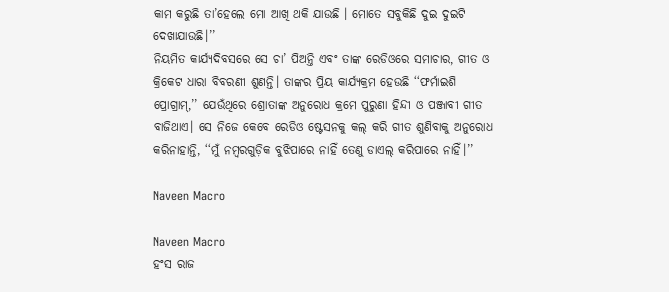କାମ କରୁଛି ତା’ହେଲେ ମୋ ଆଖି ଥକି ଯାଉଛି । ମୋତେ ସବୁକିଛି ଦୁଇ ଦୁଇଟି ଦେଖାଯାଉଛି।’’
ନିୟମିତ କାର୍ଯ୍ୟଦିବସରେ ସେ ଚା’ ପିଅନ୍ତି ଏବଂ ତାଙ୍କ ରେଡିଓରେ ସମାଚାର, ଗୀତ ଓ କ୍ରିକେଟ ଧାରା ବିବରଣୀ ଶୁଣନ୍ତି। ତାଙ୍କର ପ୍ରିୟ କାର୍ଯ୍ୟକ୍ରମ ହେଉଛି ‘‘ଫର୍ମାଇଶି ପ୍ରୋଗ୍ରାମ୍,’’ ଯେଉଁଥିରେ ଶ୍ରୋତାଙ୍କ ଅନୁରୋଧ କ୍ରମେ ପୁରୁଣା ହିନ୍ଦୀ ଓ ପଞ୍ଜାବୀ ଗୀତ ବାଜିଥାଏ। ସେ ନିଜେ କେବେ ରେଡିଓ ଷ୍ଟେସନକୁ କଲ୍ କରି ଗୀତ ଶୁଣିବାକୁ ଅନୁରୋଧ କରିନାହାନ୍ତି, ‘‘ମୁଁ ନମ୍ବରଗୁଡ଼ିକ ବୁଝିପାରେ ନାହିଁ ତେଣୁ ଡାଏଲ୍ କରିପାରେ ନାହିଁ।’’

Naveen Macro

Naveen Macro
ହଂସ ରାଜ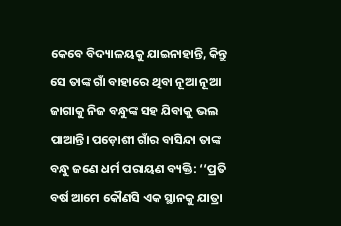କେବେ ବିଦ୍ୟାଳୟକୁ ଯାଇନାହାନ୍ତି, କିନ୍ତୁ ସେ ତାଙ୍କ ଗାଁ ବାହାରେ ଥିବା ନୂଆ ନୂଆ ଜାଗାକୁ ନିଜ ବନ୍ଧୁଙ୍କ ସହ ଯିବାକୁ ଭଲ ପାଆନ୍ତି। ପଡ଼ୋଶୀ ଗାଁର ବାସିନ୍ଦା ତାଙ୍କ ବନ୍ଧୁ ଜଣେ ଧର୍ମ ପରାୟଣ ବ୍ୟକ୍ତି: ‘‘ପ୍ରତି ବର୍ଷ ଆମେ କୌଣସି ଏକ ସ୍ଥାନକୁ ଯାତ୍ରା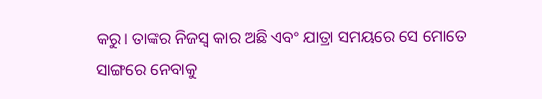କରୁ। ତାଙ୍କର ନିଜସ୍ୱ କାର ଅଛି ଏବଂ ଯାତ୍ରା ସମୟରେ ସେ ମୋତେ ସାଙ୍ଗରେ ନେବାକୁ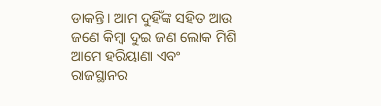ଡାକନ୍ତି। ଆମ ଦୁହିଁଙ୍କ ସହିତ ଆଉ ଜଣେ କିମ୍ବା ଦୁଇ ଜଣ ଲୋକ ମିଶି ଆମେ ହରିୟାଣା ଏବଂ ରାଜସ୍ଥାନର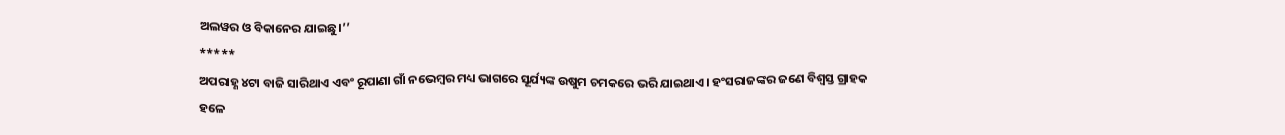ଅଲୱର ଓ ବିକାନେର ଯାଇଛୁ।’’
*****
ଅପରାହ୍ଣ ୪ଟା ବାଜି ସାରିଥାଏ ଏବଂ ରୂପାଣା ଗାଁ ନଭେମ୍ବର ମଧ୍ୟ ଭାଗରେ ସୂର୍ଯ୍ୟଙ୍କ ଉଷୁମ ଚମକରେ ଭରି ଯାଇଥାଏ। ହଂସରାଜଙ୍କର ଜଣେ ବିଶ୍ୱସ୍ତ ଗ୍ରାହକ ହଳେ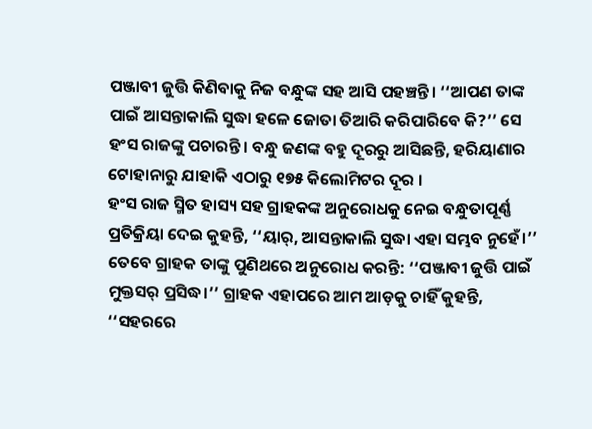ପଞ୍ଜାବୀ ଜୁତ୍ତି କିଣିବାକୁ ନିଜ ବନ୍ଧୁଙ୍କ ସହ ଆସି ପହଞ୍ଚନ୍ତି। ‘‘ଆପଣ ତାଙ୍କ ପାଇଁ ଆସନ୍ତାକାଲି ସୁଦ୍ଧା ହଳେ ଜୋତା ତିଆରି କରିପାରିବେ କି?’’ ସେ ହଂସ ରାଜଙ୍କୁ ପଚାରନ୍ତି। ବନ୍ଧୁ ଜଣଙ୍କ ବହୁ ଦୂରରୁ ଆସିଛନ୍ତି, ହରିୟାଣାର ଟୋହାନାରୁ ଯାହାକି ଏଠାରୁ ୧୭୫ କିଲୋମିଟର ଦୂର ।
ହଂସ ରାଜ ସ୍ମିତ ହାସ୍ୟ ସହ ଗ୍ରାହକଙ୍କ ଅନୁରୋଧକୁ ନେଇ ବନ୍ଧୁତାପୂର୍ଣ୍ଣ ପ୍ରତିକ୍ରିୟା ଦେଇ କୁହନ୍ତି, ‘‘ୟାର୍, ଆସନ୍ତାକାଲି ସୁଦ୍ଧା ଏହା ସମ୍ଭବ ନୁହେଁ।’’ ତେବେ ଗ୍ରାହକ ତାଙ୍କୁ ପୁଣିଥରେ ଅନୁରୋଧ କରନ୍ତି: ‘‘ପଞ୍ଜାବୀ ଜୁତ୍ତି ପାଇଁ ମୁକ୍ତସର୍ ପ୍ରସିଦ୍ଧ।’’ ଗ୍ରାହକ ଏହାପରେ ଆମ ଆଡ଼କୁ ଚାହିଁ କୁହନ୍ତି, ‘‘ସହରରେ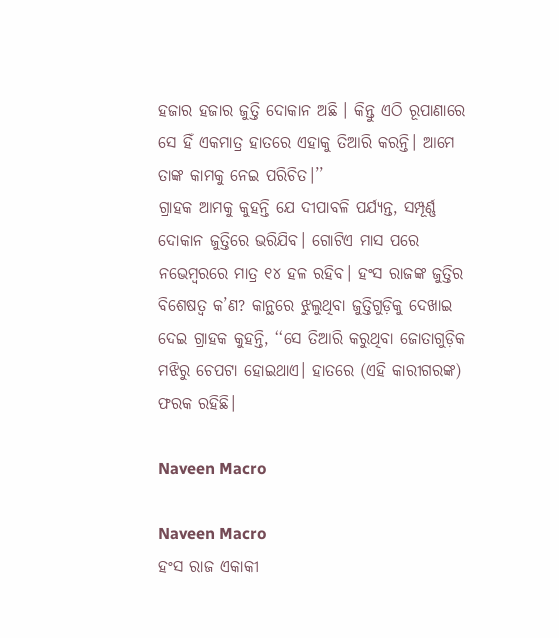ହଜାର ହଜାର ଜୁତ୍ତି ଦୋକାନ ଅଛି । କିନ୍ତୁ ଏଠି ରୂପାଣାରେ ସେ ହିଁ ଏକମାତ୍ର ହାତରେ ଏହାକୁ ତିଆରି କରନ୍ତି। ଆମେ ତାଙ୍କ କାମକୁ ନେଇ ପରିଚିତ।’’
ଗ୍ରାହକ ଆମକୁ କୁହନ୍ତି ଯେ ଦୀପାବଳି ପର୍ଯ୍ୟନ୍ତ, ସମ୍ପୂର୍ଣ୍ଣ ଦୋକାନ ଜୁତ୍ତିରେ ଭରିଯିବ। ଗୋଟିଏ ମାସ ପରେ ନଭେମ୍ବରରେ ମାତ୍ର ୧୪ ହଳ ରହିବ। ହଂସ ରାଜଙ୍କ ଜୁତ୍ତିର ବିଶେଷତ୍ୱ କ’ଣ? କାନ୍ଥରେ ଝୁଲୁଥିବା ଜୁତ୍ତିଗୁଡ଼ିକୁ ଦେଖାଇ ଦେଇ ଗ୍ରାହକ କୁହନ୍ତି, ‘‘ସେ ତିଆରି କରୁଥିବା ଜୋତାଗୁଡ଼ିକ ମଝିରୁ ଚେପଟା ହୋଇଥାଏ। ହାତରେ (ଏହି କାରୀଗରଙ୍କ) ଫରକ ରହିଛି।

Naveen Macro

Naveen Macro
ହଂସ ରାଜ ଏକାକୀ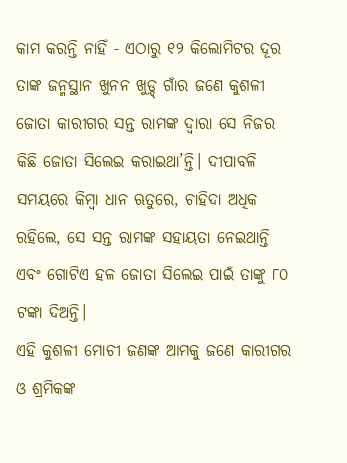କାମ କରନ୍ତି ନାହିଁ - ଏଠାରୁ ୧୨ କିଲୋମିଟର ଦୂର ତାଙ୍କ ଜନ୍ମସ୍ଥାନ ଖୁନନ ଖୁଡ଼୍ଦ୍ ଗାଁର ଜଣେ କୁଶଳୀ ଜୋତା କାରୀଗର ସନ୍ତ ରାମଙ୍କ ଦ୍ୱାରା ସେ ନିଜର କିଛି ଜୋତା ସିଲେଇ କରାଇଥା’ନ୍ତି। ଦୀପାବଳି ସମୟରେ କିମ୍ବା ଧାନ ଋତୁରେ, ଚାହିଦା ଅଧିକ ରହିଲେ, ସେ ସନ୍ତ ରାମଙ୍କ ସହାୟତା ନେଇଥାନ୍ତି ଏବଂ ଗୋଟିଏ ହଳ ଜୋତା ସିଲେଇ ପାଇଁ ତାଙ୍କୁ ୮୦ ଟଙ୍କା ଦିଅନ୍ତି।
ଏହି କୁଶଳୀ ମୋଚୀ ଜଣଙ୍କ ଆମକୁ ଜଣେ କାରୀଗର ଓ ଶ୍ରମିକଙ୍କ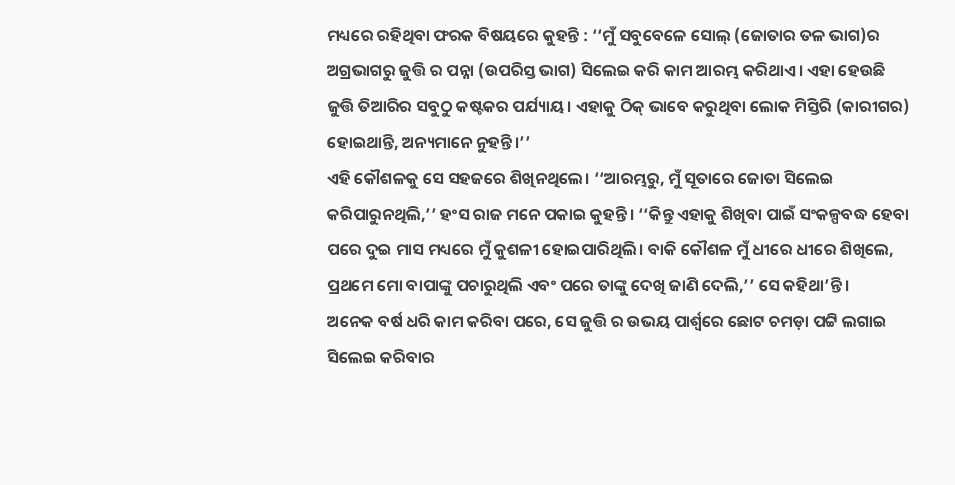ମଧ୍ୟରେ ରହିଥିବା ଫରକ ବିଷୟରେ କୁହନ୍ତି : ‘‘ମୁଁ ସବୁବେଳେ ସୋଲ୍ (ଜୋତାର ତଳ ଭାଗ)ର ଅଗ୍ରଭାଗରୁ ଜୁତ୍ତି ର ପନ୍ନା (ଉପରିସ୍ତ ଭାଗ) ସିଲେଇ କରି କାମ ଆରମ୍ଭ କରିଥାଏ। ଏହା ହେଉଛି ଜୁତ୍ତି ତିଆରିର ସବୁଠୁ କଷ୍ଟକର ପର୍ଯ୍ୟାୟ। ଏହାକୁ ଠିକ୍ ଭାବେ କରୁଥିବା ଲୋକ ମିସ୍ତିରି (କାରୀଗର) ହୋଇଥାନ୍ତି, ଅନ୍ୟମାନେ ନୁହନ୍ତି।’’
ଏହି କୌଶଳକୁ ସେ ସହଜରେ ଶିଖିନଥିଲେ। ‘‘ଆରମ୍ଭରୁ, ମୁଁ ସୂତାରେ ଜୋତା ସିଲେଇ କରିପାରୁନଥିଲି,’’ ହଂସ ରାଜ ମନେ ପକାଇ କୁହନ୍ତି। ‘‘କିନ୍ତୁ ଏହାକୁ ଶିଖିବା ପାଇଁ ସଂକଳ୍ପବଦ୍ଧ ହେବା ପରେ ଦୁଇ ମାସ ମଧ୍ୟରେ ମୁଁ କୁଶଳୀ ହୋଇପାରିଥିଲି। ବାକି କୌଶଳ ମୁଁ ଧୀରେ ଧୀରେ ଶିଖିଲେ, ପ୍ରଥମେ ମୋ ବାପାଙ୍କୁ ପଚାରୁଥିଲି ଏବଂ ପରେ ତାଙ୍କୁ ଦେଖି ଜାଣି ଦେଲି,’’ ସେ କହିଥା’ନ୍ତି।
ଅନେକ ବର୍ଷ ଧରି କାମ କରିବା ପରେ, ସେ ଜୁତ୍ତି ର ଉଭୟ ପାର୍ଶ୍ୱରେ ଛୋଟ ଚମଡ଼ା ପଟ୍ଟି ଲଗାଇ ସିଲେଇ କରିବାର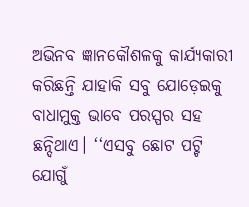ଅଭିନବ ଜ୍ଞାନକୌଶଳକୁ କାର୍ଯ୍ୟକାରୀ କରିଛନ୍ତି ଯାହାକି ସବୁ ଯୋଡ଼େଇକୁ ବାଧାମୁକ୍ତ ଭାବେ ପରସ୍ପର ସହ ଛନ୍ଦିଥାଏ। ‘‘ଏସବୁ ଛୋଟ ପଟ୍ଟି ଯୋଗୁଁ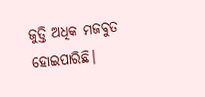ଜୁତ୍ତି ଅଧିକ ମଜବୁତ ହୋଇପାରିଛି।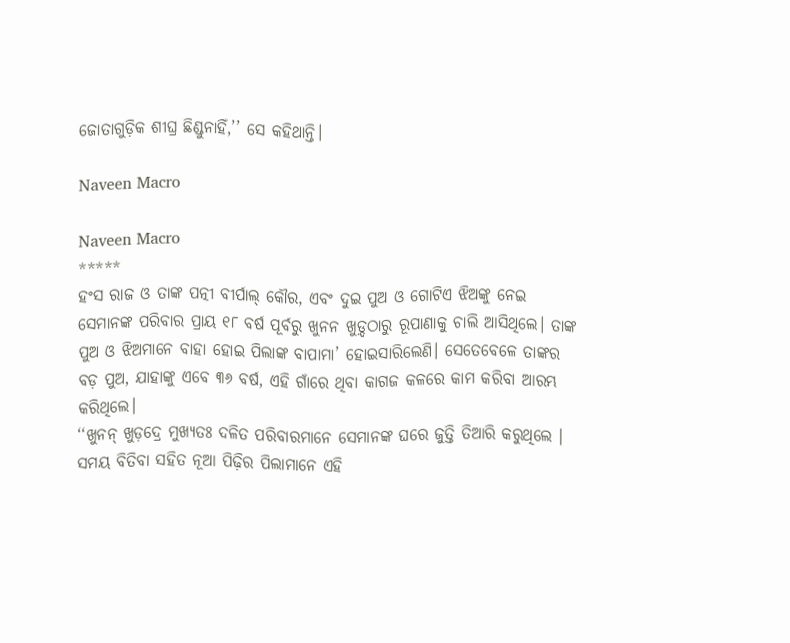ଜୋତାଗୁଡ଼ିକ ଶୀଘ୍ର ଛିଣ୍ଡୁନାହିଁ,’’ ସେ କହିଥାନ୍ତି।

Naveen Macro

Naveen Macro
*****
ହଂସ ରାଜ ଓ ତାଙ୍କ ପତ୍ନୀ ବୀର୍ପାଲ୍ କୌର, ଏବଂ ଦୁଇ ପୁଅ ଓ ଗୋଟିଏ ଝିଅଙ୍କୁ ନେଇ ସେମାନଙ୍କ ପରିବାର ପ୍ରାୟ ୧୮ ବର୍ଷ ପୂର୍ବରୁ ଖୁନନ ଖୁଡ଼୍ଦଠାରୁ ରୂପାଣାକୁ ଚାଲି ଆସିଥିଲେ। ତାଙ୍କ ପୁଅ ଓ ଝିଅମାନେ ବାହା ହୋଇ ପିଲାଙ୍କ ବାପାମା’ ହୋଇସାରିଲେଣି। ସେତେବେଳେ ତାଙ୍କର ବଡ଼ ପୁଅ, ଯାହାଙ୍କୁ ଏବେ ୩୬ ବର୍ଷ, ଏହି ଗାଁରେ ଥିବା କାଗଜ କଳରେ କାମ କରିବା ଆରମ୍ଭ କରିଥିଲେ।
‘‘ଖୁନନ୍ ଖୁଡ଼ଦ୍ରେ ମୁଖ୍ୟତଃ ଦଳିତ ପରିବାରମାନେ ସେମାନଙ୍କ ଘରେ ଜୁତ୍ତି ତିଆରି କରୁଥିଲେ । ସମୟ ବିତିବା ସହିତ ନୂଆ ପିଢ଼ିର ପିଲାମାନେ ଏହି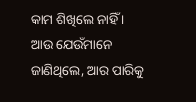କାମ ଶିଖିଲେ ନାହିଁ । ଆଉ ଯେଉଁମାନେ ଜାଣିଥିଲେ, ଆର ପାରିକୁ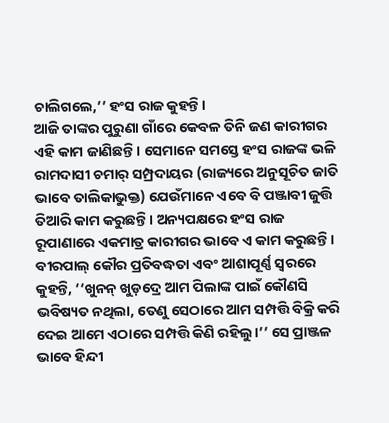ଚାଲିଗଲେ,’’ ହଂସ ରାଜ କୁହନ୍ତି।
ଆଜି ତାଙ୍କର ପୁରୁଣା ଗାଁରେ କେବଳ ତିନି ଜଣ କାରୀଗର ଏହି କାମ ଜାଣିଛନ୍ତି । ସେମାନେ ସମସ୍ତେ ହଂସ ରାଜଙ୍କ ଭଳି ରାମଦାସୀ ଚମାର୍ ସମ୍ପ୍ରଦାୟର (ରାଜ୍ୟରେ ଅନୁସୂଚିତ ଜାତି ଭାବେ ତାଲିକାଭୁକ୍ତ) ଯେଉଁମାନେ ଏବେ ବି ପଞ୍ଜାବୀ ଜୁତ୍ତି ତିଆରି କାମ କରୁଛନ୍ତି। ଅନ୍ୟପକ୍ଷରେ ହଂସ ରାଜ ରୂପାଣାରେ ଏକମାତ୍ର କାରୀଗର ଭାବେ ଏ କାମ କରୁଛନ୍ତି।
ବୀରପାଲ୍ କୌର ପ୍ରତିବଦ୍ଧତା ଏବଂ ଆଶାପୂର୍ଣ୍ଣ ସ୍ୱରରେ କୁହନ୍ତି, ‘‘ଖୁନନ୍ ଖୁଡ଼ଦ୍ରେ ଆମ ପିଲାଙ୍କ ପାଇଁ କୌଣସି ଭବିଷ୍ୟତ ନଥିଲା, ତେଣୁ ସେଠାରେ ଆମ ସମ୍ପତ୍ତି ବିକ୍ରି କରି ଦେଇ ଆମେ ଏଠାରେ ସମ୍ପତ୍ତି କିଣି ରହିଲୁ।’’ ସେ ପ୍ରାଞ୍ଜଳ ଭାବେ ହିନ୍ଦୀ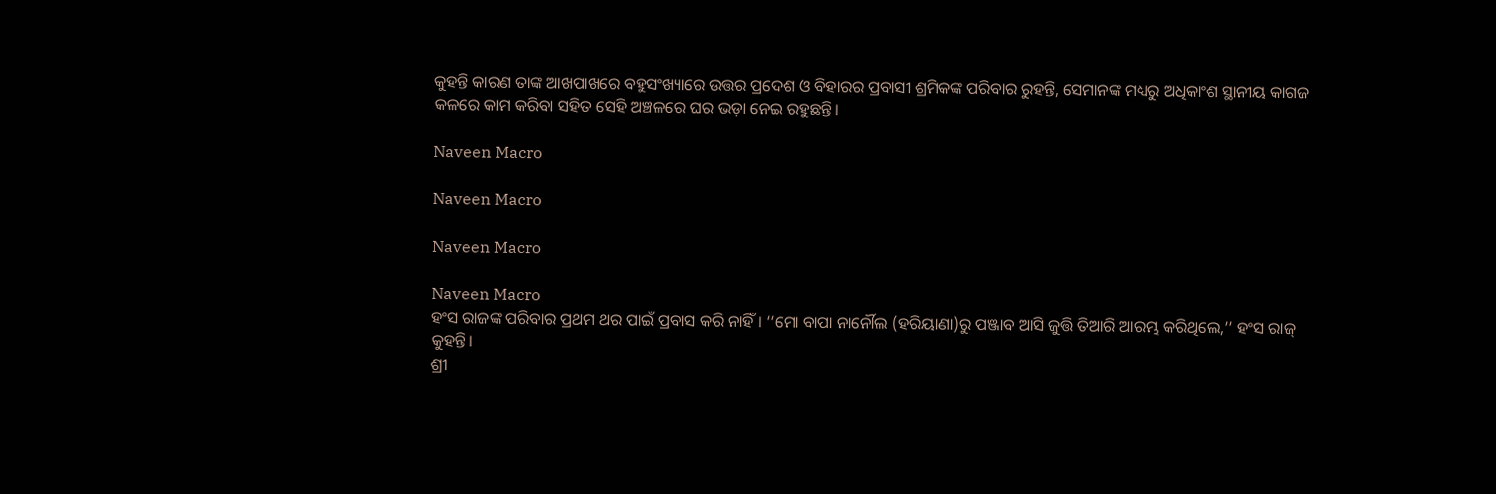କୁହନ୍ତି କାରଣ ତାଙ୍କ ଆଖପାଖରେ ବହୁସଂଖ୍ୟାରେ ଉତ୍ତର ପ୍ରଦେଶ ଓ ବିହାରର ପ୍ରବାସୀ ଶ୍ରମିକଙ୍କ ପରିବାର ରୁହନ୍ତି, ସେମାନଙ୍କ ମଧ୍ୟରୁ ଅଧିକାଂଶ ସ୍ଥାନୀୟ କାଗଜ କଳରେ କାମ କରିବା ସହିତ ସେହି ଅଞ୍ଚଳରେ ଘର ଭଡ଼ା ନେଇ ରହୁଛନ୍ତି।

Naveen Macro

Naveen Macro

Naveen Macro

Naveen Macro
ହଂସ ରାଜଙ୍କ ପରିବାର ପ୍ରଥମ ଥର ପାଇଁ ପ୍ରବାସ କରି ନାହିଁ । ‘‘ମୋ ବାପା ନାର୍ନୌଲ (ହରିୟାଣା)ରୁ ପଞ୍ଜାବ ଆସି ଜୁତ୍ତି ତିଆରି ଆରମ୍ଭ କରିଥିଲେ,’’ ହଂସ ରାଜ୍ କୁହନ୍ତି।
ଶ୍ରୀ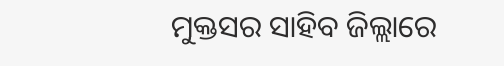ମୁକ୍ତସର ସାହିବ ଜିଲ୍ଲାରେ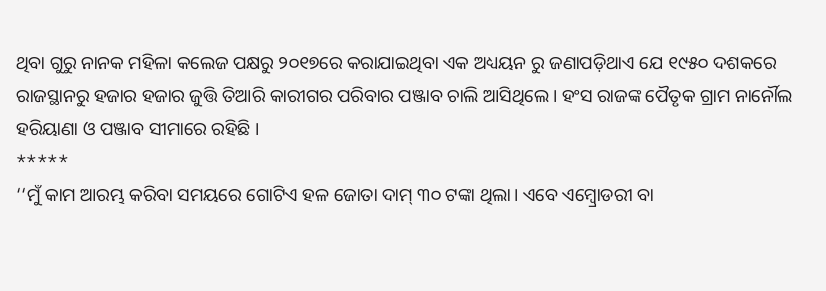ଥିବା ଗୁରୁ ନାନକ ମହିଳା କଲେଜ ପକ୍ଷରୁ ୨୦୧୭ରେ କରାଯାଇଥିବା ଏକ ଅଧ୍ୟୟନ ରୁ ଜଣାପଡ଼ିଥାଏ ଯେ ୧୯୫୦ ଦଶକରେ ରାଜସ୍ଥାନରୁ ହଜାର ହଜାର ଜୁତ୍ତି ତିଆରି କାରୀଗର ପରିବାର ପଞ୍ଜାବ ଚାଲି ଆସିଥିଲେ। ହଂସ ରାଜଙ୍କ ପୈତୃକ ଗ୍ରାମ ନାର୍ନୌଲ ହରିୟାଣା ଓ ପଞ୍ଜାବ ସୀମାରେ ରହିଛି ।
*****
‘‘ମୁଁ କାମ ଆରମ୍ଭ କରିବା ସମୟରେ ଗୋଟିଏ ହଳ ଜୋତା ଦାମ୍ ୩୦ ଟଙ୍କା ଥିଲା। ଏବେ ଏମ୍ବ୍ରୋଡରୀ ବା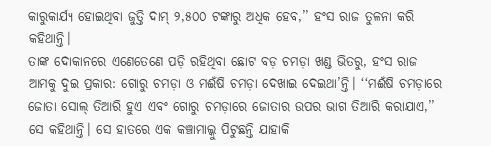କାରୁକାର୍ଯ୍ୟ ହୋଇଥିବା ଜୁତ୍ତି ଦାମ୍ ୨,୫୦୦ ଟଙ୍କାରୁ ଅଧିକ ହେବ,’’ ହଂସ ରାଜ ତୁଳନା କରି କହିଥାନ୍ତି।
ତାଙ୍କ ଦୋକାନରେ ଏଣେତେଣେ ପଡ଼ି ରହିଥିବା ଛୋଟ ବଡ଼ ଚମଡ଼ା ଖଣ୍ଡ ଭିତରୁ, ହଂସ ରାଜ ଆମକୁ ଦୁଇ ପ୍ରକାର: ଗୋରୁ ଚମଡ଼ା ଓ ମଈଁଷି ଚମଡ଼ା ଦେଖାଇ ଦେଇଥା’ନ୍ତି। ‘‘ମଈଁଷି ଚମଡ଼ାରେ ଜୋତା ସୋଲ୍ ତିଆରି ହୁଏ ଏବଂ ଗୋରୁ ଚମଡ଼ାରେ ଜୋତାର ଉପର ଭାଗ ତିଆରି କରାଯାଏ,’’ ସେ କହିଥାନ୍ତି। ସେ ହାତରେ ଏକ କଞ୍ଚାମାଲ୍କୁ ପିଟୁଛନ୍ତି ଯାହାକି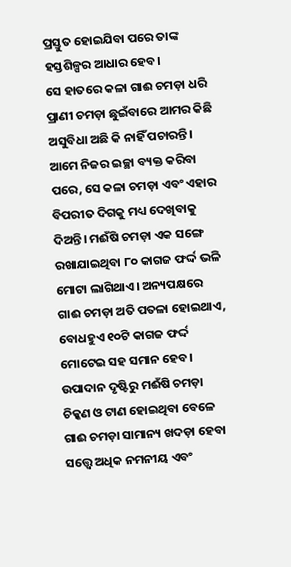ପ୍ରସ୍ତୁତ ହୋଇଯିବା ପରେ ତାଙ୍କ ହସ୍ତଶିଳ୍ପର ଆଧାର ହେବ।
ସେ ହାତରେ କଳା ଗାଈ ଚମଡ଼ା ଧରି ପ୍ରାଣୀ ଚମଡ଼ା ଛୁଇଁବାରେ ଆମର କିଛି ଅସୁବିଧା ଅଛି କି ନାହିଁ ପଚାରନ୍ତି। ଆମେ ନିଜର ଇଚ୍ଛା ବ୍ୟକ୍ତ କରିବା ପରେ, ସେ କଳା ଚମଡ଼ା ଏବଂ ଏହାର ବିପରୀତ ଦିଗକୁ ମଧ୍ୟ ଦେଖିବାକୁ ଦିଅନ୍ତି। ମଈଁଷି ଚମଡ଼ା ଏକ ସଙ୍ଗେ ରଖାଯାଇଥିବା ୮୦ କାଗଜ ଫର୍ଦ୍ଦ ଭଳି ମୋଟା ଲାଗିଥାଏ। ଅନ୍ୟପକ୍ଷରେ ଗାଈ ଚମଡ଼ା ଅତି ପତଳା ହୋଇଥାଏ, ବୋଧହୁଏ ୧୦ଟି କାଗଜ ଫର୍ଦ୍ଦ ମୋଟେଇ ସହ ସମାନ ହେବ। ଉପାଦାନ ଦୃଷ୍ଟିରୁ ମଈଁଷି ଚମଡ଼ା ଚିକ୍କଣ ଓ ଟାଣ ହୋଇଥିବା ବେଳେ ଗାଈ ଚମଡ଼ା ସାମାନ୍ୟ ଖଦଡ଼ା ହେବା ସତ୍ତ୍ୱେ ଅଧିକ ନମନୀୟ ଏବଂ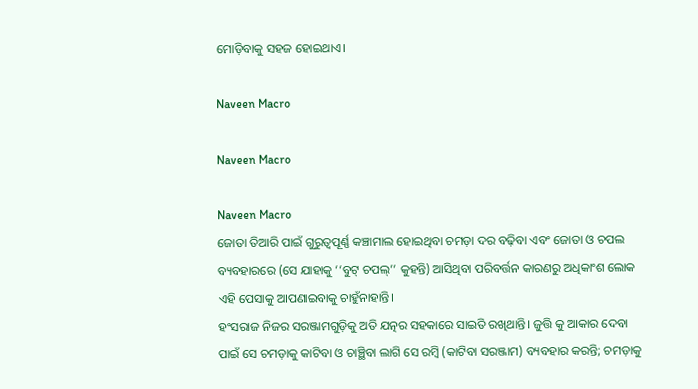ମୋଡ଼ିବାକୁ ସହଜ ହୋଇଥାଏ।

Naveen Macro

Naveen Macro

Naveen Macro
ଜୋତା ତିଆରି ପାଇଁ ଗୁରୁତ୍ୱପୂର୍ଣ୍ଣ କଞ୍ଚାମାଲ ହୋଇଥିବା ଚମଡ଼ା ଦର ବଢ଼ିବା ଏବଂ ଜୋତା ଓ ଚପଲ ବ୍ୟବହାରରେ (ସେ ଯାହାକୁ ‘‘ବୁଟ୍ ଚପଲ୍’’ କୁହନ୍ତି) ଆସିଥିବା ପରିବର୍ତ୍ତନ କାରଣରୁ ଅଧିକାଂଶ ଲୋକ ଏହି ପେସାକୁ ଆପଣାଇବାକୁ ଚାହୁଁନାହାନ୍ତି।
ହଂସରାଜ ନିଜର ସରଞ୍ଜାମଗୁଡ଼ିକୁ ଅତି ଯତ୍ନର ସହକାରେ ସାଇତି ରଖିଥାନ୍ତି। ଜୁତ୍ତି କୁ ଆକାର ଦେବା ପାଇଁ ସେ ଚମଡ଼ାକୁ କାଟିବା ଓ ଚାଞ୍ଛିବା ଲାଗି ସେ ରମ୍ବି (କାଟିବା ସରଞ୍ଜାମ) ବ୍ୟବହାର କରନ୍ତି; ଚମଡ଼ାକୁ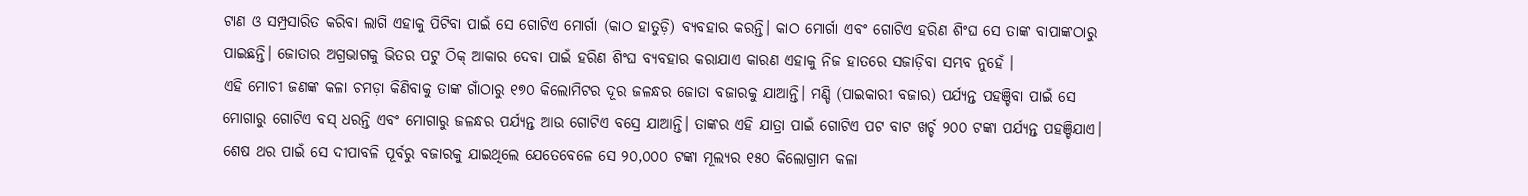ଟାଣ ଓ ସମ୍ପ୍ରସାରିତ କରିବା ଲାଗି ଏହାକୁ ପିଟିବା ପାଇଁ ସେ ଗୋଟିଏ ମୋର୍ଗା (କାଠ ହାତୁଡ଼ି) ବ୍ୟବହାର କରନ୍ତି। କାଠ ମୋର୍ଗା ଏବଂ ଗୋଟିଏ ହରିଣ ଶିଂଘ ସେ ତାଙ୍କ ବାପାଙ୍କଠାରୁ ପାଇଛନ୍ତି। ଜୋତାର ଅଗ୍ରଭାଗକୁ ଭିତର ପଟୁ ଠିକ୍ ଆକାର ଦେବା ପାଇଁ ହରିଣ ଶିଂଘ ବ୍ୟବହାର କରାଯାଏ କାରଣ ଏହାକୁ ନିଜ ହାତରେ ସଜାଡ଼ିବା ସମ୍ଭବ ନୁହେଁ ।
ଏହି ମୋଚୀ ଜଣଙ୍କ କଳା ଚମଡ଼ା କିଣିବାକୁ ତାଙ୍କ ଗାଁଠାରୁ ୧୭୦ କିଲୋମିଟର ଦୂର ଜଳନ୍ଧର ଜୋତା ବଜାରକୁ ଯାଆନ୍ତି। ମଣ୍ଡି (ପାଇକାରୀ ବଜାର) ପର୍ଯ୍ୟନ୍ତ ପହଞ୍ଚିବା ପାଇଁ ସେ ମୋଗାରୁ ଗୋଟିଏ ବସ୍ ଧରନ୍ତି ଏବଂ ମୋଗାରୁ ଜଳନ୍ଧର ପର୍ଯ୍ୟନ୍ତ ଆଉ ଗୋଟିଏ ବସ୍ରେ ଯାଆନ୍ତି। ତାଙ୍କର ଏହି ଯାତ୍ରା ପାଇଁ ଗୋଟିଏ ପଟ ବାଟ ଖର୍ଚ୍ଚ ୨୦୦ ଟଙ୍କା ପର୍ଯ୍ୟନ୍ତ ପହଞ୍ଚିଯାଏ।
ଶେଷ ଥର ପାଇଁ ସେ ଦୀପାବଳି ପୂର୍ବରୁ ବଜାରକୁ ଯାଇଥିଲେ ଯେତେବେଳେ ସେ ୨୦,୦୦୦ ଟଙ୍କା ମୂଲ୍ୟର ୧୫୦ କିଲୋଗ୍ରାମ କଳା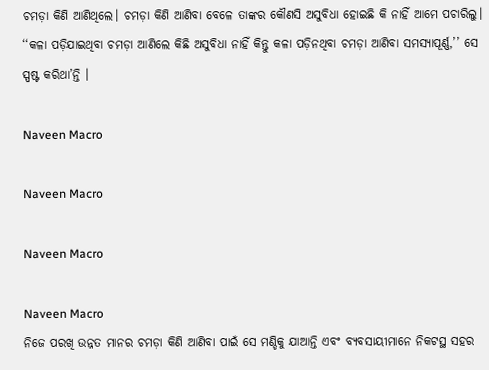ଚମଡ଼ା କିଣି ଆଣିଥିଲେ। ଚମଡ଼ା କିଣି ଆଣିବା ବେଳେ ତାଙ୍କର କୌଣସି ଅସୁବିଧା ହୋଇଛି କି ନାହିଁ ଆମେ ପଚାରିଲୁ। ‘‘କଳା ପଡ଼ିଯାଇଥିବା ଚମଡ଼ା ଆଣିଲେ କିଛି ଅସୁବିଧା ନାହିଁ କିନ୍ତୁ କଳା ପଡ଼ିନଥିବା ଚମଡ଼ା ଆଣିବା ସମସ୍ୟାପୂର୍ଣ୍ଣ,’’ ସେ ସ୍ପଷ୍ଟ କରିଥା’ନ୍ତି ।

Naveen Macro

Naveen Macro

Naveen Macro

Naveen Macro
ନିଜେ ପରଖି ଉନ୍ନତ ମାନର ଚମଡ଼ା କିଣି ଆଣିବା ପାଇଁ ସେ ମଣ୍ଡିକୁ ଯାଆନ୍ତି ଏବଂ ବ୍ୟବସାୟୀମାନେ ନିକଟସ୍ଥ ସହର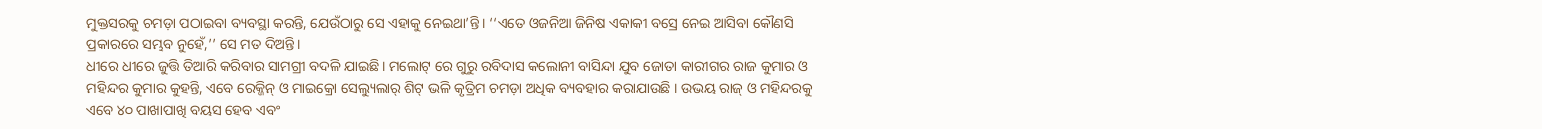ମୁକ୍ତସରକୁ ଚମଡ଼ା ପଠାଇବା ବ୍ୟବସ୍ଥା କରନ୍ତି, ଯେଉଁଠାରୁ ସେ ଏହାକୁ ନେଇଥା’ନ୍ତି। ‘‘ଏତେ ଓଜନିଆ ଜିନିଷ ଏକାକୀ ବସ୍ରେ ନେଇ ଆସିବା କୌଣସି ପ୍ରକାରରେ ସମ୍ଭବ ନୁହେଁ,’’ ସେ ମତ ଦିଅନ୍ତି।
ଧୀରେ ଧୀରେ ଜୁତ୍ତି ତିଆରି କରିବାର ସାମଗ୍ରୀ ବଦଳି ଯାଇଛି। ମଲୋଟ୍ ରେ ଗୁରୁ ରବିଦାସ କଲୋନୀ ବାସିନ୍ଦା ଯୁବ ଜୋତା କାରୀଗର ରାଜ କୁମାର ଓ ମହିନ୍ଦର କୁମାର କୁହନ୍ତି, ଏବେ ରେକ୍ଜିନ୍ ଓ ମାଇକ୍ରୋ ସେଲ୍ୟୁଲାର୍ ଶିଟ୍ ଭଳି କୃତ୍ରିମ ଚମଡ଼ା ଅଧିକ ବ୍ୟବହାର କରାଯାଉଛି । ଉଭୟ ରାଜ୍ ଓ ମହିନ୍ଦରକୁ ଏବେ ୪୦ ପାଖାପାଖି ବୟସ ହେବ ଏବଂ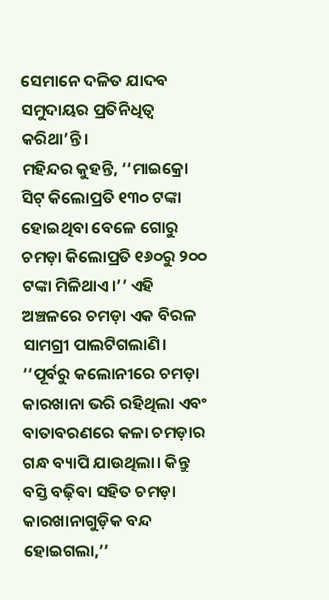ସେମାନେ ଦଳିତ ଯାଦବ ସମୁଦାୟର ପ୍ରତିନିଧିତ୍ୱ କରିଥା’ନ୍ତି।
ମହିନ୍ଦର କୁହନ୍ତି, ‘‘ମାଇକ୍ରୋ ସିଟ୍ କିଲୋପ୍ରତି ୧୩୦ ଟଙ୍କା ହୋଇଥିବା ବେଳେ ଗୋରୁ ଚମଡ଼ା କିଲୋପ୍ରତି ୧୬୦ରୁ ୨୦୦ ଟଙ୍କା ମିଳିଥାଏ।’’ ଏହି ଅଞ୍ଚଳରେ ଚମଡ଼ା ଏକ ବିରଳ ସାମଗ୍ରୀ ପାଲଟିଗଲାଣି। ‘‘ପୂର୍ବରୁ କଲୋନୀରେ ଚମଡ଼ା କାରଖାନା ଭରି ରହିଥିଲା ଏବଂ ବାତାବରଣରେ କଳା ଚମଡ଼ାର ଗନ୍ଧ ବ୍ୟାପି ଯାଉଥିଲା। କିନ୍ତୁ ବସ୍ତି ବଢ଼ିବା ସହିତ ଚମଡ଼ା କାରଖାନାଗୁଡ଼ିକ ବନ୍ଦ ହୋଇଗଲା,’’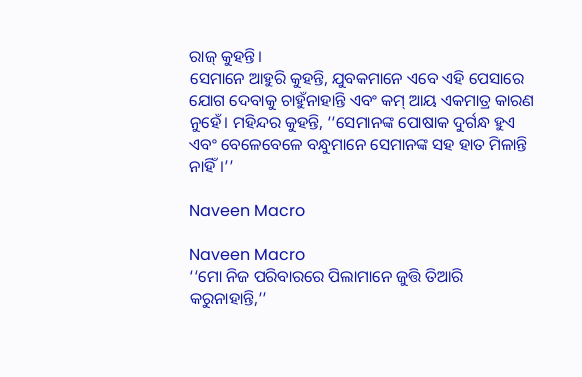ରାଜ୍ କୁହନ୍ତି।
ସେମାନେ ଆହୁରି କୁହନ୍ତି, ଯୁବକମାନେ ଏବେ ଏହି ପେସାରେ ଯୋଗ ଦେବାକୁ ଚାହୁଁନାହାନ୍ତି ଏବଂ କମ୍ ଆୟ ଏକମାତ୍ର କାରଣ ନୁହେଁ। ମହିନ୍ଦର କୁହନ୍ତି, ‘‘ସେମାନଙ୍କ ପୋଷାକ ଦୁର୍ଗନ୍ଧ ହୁଏ ଏବଂ ବେଳେବେଳେ ବନ୍ଧୁମାନେ ସେମାନଙ୍କ ସହ ହାତ ମିଳାନ୍ତି ନାହିଁ।’’

Naveen Macro

Naveen Macro
‘‘ମୋ ନିଜ ପରିବାରରେ ପିଲାମାନେ ଜୁତ୍ତି ତିଆରି କରୁନାହାନ୍ତି,’’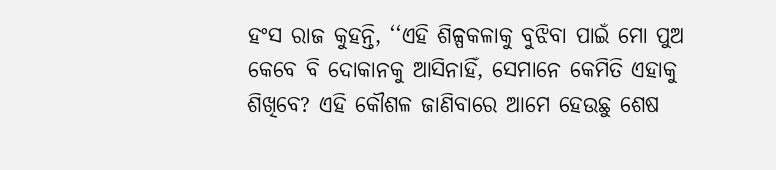ହଂସ ରାଜ କୁହନ୍ତି, ‘‘ଏହି ଶିଳ୍ପକଳାକୁ ବୁଝିବା ପାଇଁ ମୋ ପୁଅ କେବେ ବି ଦୋକାନକୁ ଆସିନାହିଁ, ସେମାନେ କେମିତି ଏହାକୁ ଶିଖିବେ? ଏହି କୌଶଳ ଜାଣିବାରେ ଆମେ ହେଉଛୁ ଶେଷ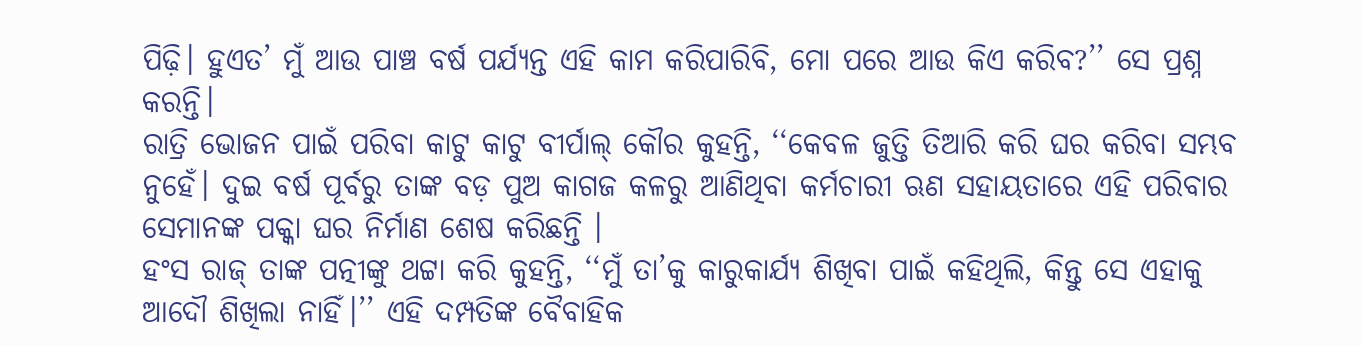ପିଢ଼ି। ହୁଏତ’ ମୁଁ ଆଉ ପାଞ୍ଚ ବର୍ଷ ପର୍ଯ୍ୟନ୍ତ ଏହି କାମ କରିପାରିବି, ମୋ ପରେ ଆଉ କିଏ କରିବ?’’ ସେ ପ୍ରଶ୍ନ କରନ୍ତି।
ରାତ୍ରି ଭୋଜନ ପାଇଁ ପରିବା କାଟୁ କାଟୁ ବୀର୍ପାଲ୍ କୌର କୁହନ୍ତି, ‘‘କେବଳ ଜୁତ୍ତି ତିଆରି କରି ଘର କରିବା ସମ୍ଭବ ନୁହେଁ। ଦୁଇ ବର୍ଷ ପୂର୍ବରୁ ତାଙ୍କ ବଡ଼ ପୁଅ କାଗଜ କଳରୁ ଆଣିଥିବା କର୍ମଚାରୀ ଋଣ ସହାୟତାରେ ଏହି ପରିବାର ସେମାନଙ୍କ ପକ୍କା ଘର ନିର୍ମାଣ ଶେଷ କରିଛନ୍ତି ।
ହଂସ ରାଜ୍ ତାଙ୍କ ପତ୍ନୀଙ୍କୁ ଥଟ୍ଟା କରି କୁହନ୍ତି, ‘‘ମୁଁ ତା’କୁ କାରୁକାର୍ଯ୍ୟ ଶିଖିବା ପାଇଁ କହିଥିଲି, କିନ୍ତୁ ସେ ଏହାକୁ ଆଦୌ ଶିଖିଲା ନାହିଁ।’’ ଏହି ଦମ୍ପତିଙ୍କ ବୈବାହିକ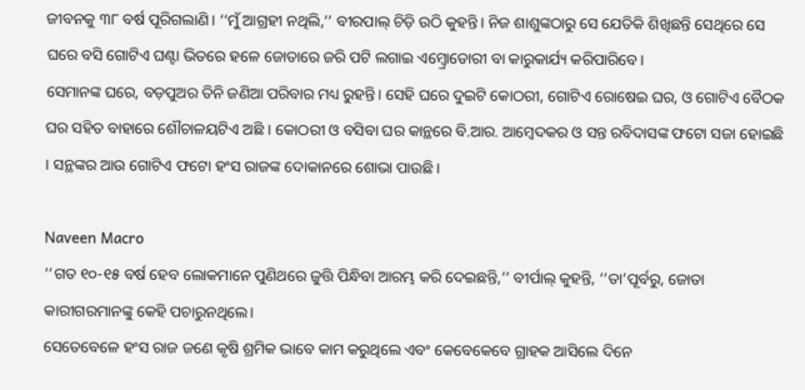ଜୀବନକୁ ୩୮ ବର୍ଷ ପୂରିଗଲାଣି। ‘‘ମୁଁ ଆଗ୍ରହୀ ନଥିଲି,’’ ବୀରପାଲ୍ ଚିଡ଼ି ଉଠି କୁହନ୍ତି। ନିଜ ଶାଶୁଙ୍କଠାରୁ ସେ ଯେତିକି ଶିଖିଛନ୍ତି ସେଥିରେ ସେ ଘରେ ବସି ଗୋଟିଏ ଘଣ୍ଟା ଭିତରେ ହଳେ ଜୋତାରେ ଜରି ପଟି ଲଗାଇ ଏମ୍ବ୍ରୋଡୋରୀ ବା କାରୁକାର୍ଯ୍ୟ କରିପାରିବେ।
ସେମାନଙ୍କ ଘରେ, ବଡ଼ପୁଅର ତିନି ଜଣିଆ ପରିବାର ମଧ୍ୟ ରୁହନ୍ତି। ସେହି ଘରେ ଦୁଇଟି କୋଠରୀ, ଗୋଟିଏ ରୋଷେଇ ଘର, ଓ ଗୋଟିଏ ବୈଠକ ଘର ସହିତ ବାହାରେ ଶୌଚାଳୟଟିଏ ଅଛି । କୋଠରୀ ଓ ବସିବା ଘର କାନ୍ଥରେ ବି.ଆର. ଆମ୍ବେଦକର ଓ ସନ୍ତ ରବିଦାସଙ୍କ ଫଟୋ ସଜା ହୋଇଛି । ସନ୍ଥଙ୍କର ଆଉ ଗୋଟିଏ ଫଟୋ ହଂସ ରାଜଙ୍କ ଦୋକାନରେ ଶୋଭା ପାଉଛି।

Naveen Macro
‘‘ଗତ ୧୦-୧୫ ବର୍ଷ ହେବ ଲୋକମାନେ ପୁଣିଥରେ ଜୁତ୍ତି ପିନ୍ଧିବା ଆରମ୍ଭ କରି ଦେଇଛନ୍ତି,’’ ବୀର୍ପାଲ୍ କୁହନ୍ତି, ‘‘ତା’ପୂର୍ବରୁ, ଜୋତା କାରୀଗରମାନଙ୍କୁ କେହି ପଚାରୁନଥିଲେ।
ସେତେବେଳେ ହଂସ ରାଜ ଜଣେ କୃଷି ଶ୍ରମିକ ଭାବେ କାମ କରୁଥିଲେ ଏବଂ କେବେକେବେ ଗ୍ରାହକ ଆସିଲେ ଦିନେ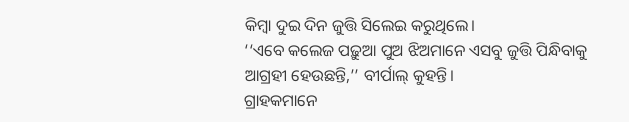କିମ୍ବା ଦୁଇ ଦିନ ଜୁତ୍ତି ସିଲେଇ କରୁଥିଲେ।
‘‘ଏବେ କଲେଜ ପଢ଼ୁଆ ପୁଅ ଝିଅମାନେ ଏସବୁ ଜୁତ୍ତି ପିନ୍ଧିବାକୁ ଆଗ୍ରହୀ ହେଉଛନ୍ତି,’’ ବୀର୍ପାଲ୍ କୁହନ୍ତି।
ଗ୍ରାହକମାନେ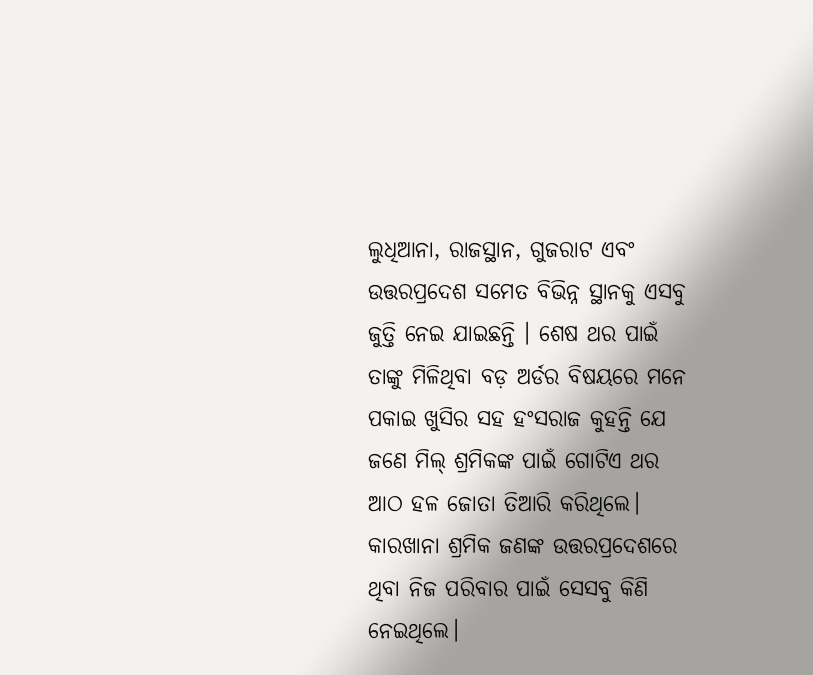ଲୁଧିଆନା, ରାଜସ୍ଥାନ, ଗୁଜରାଟ ଏବଂ ଉତ୍ତରପ୍ରଦେଶ ସମେତ ବିଭିନ୍ନ ସ୍ଥାନକୁ ଏସବୁ ଜୁତ୍ତି ନେଇ ଯାଇଛନ୍ତି । ଶେଷ ଥର ପାଇଁ ତାଙ୍କୁ ମିଳିଥିବା ବଡ଼ ଅର୍ଡର ବିଷୟରେ ମନେ ପକାଇ ଖୁସିର ସହ ହଂସରାଜ କୁହନ୍ତି ଯେ ଜଣେ ମିଲ୍ ଶ୍ରମିକଙ୍କ ପାଇଁ ଗୋଟିଏ ଥର ଆଠ ହଳ ଜୋତା ତିଆରି କରିଥିଲେ। କାରଖାନା ଶ୍ରମିକ ଜଣଙ୍କ ଉତ୍ତରପ୍ରଦେଶରେ ଥିବା ନିଜ ପରିବାର ପାଇଁ ସେସବୁ କିଣି ନେଇଥିଲେ।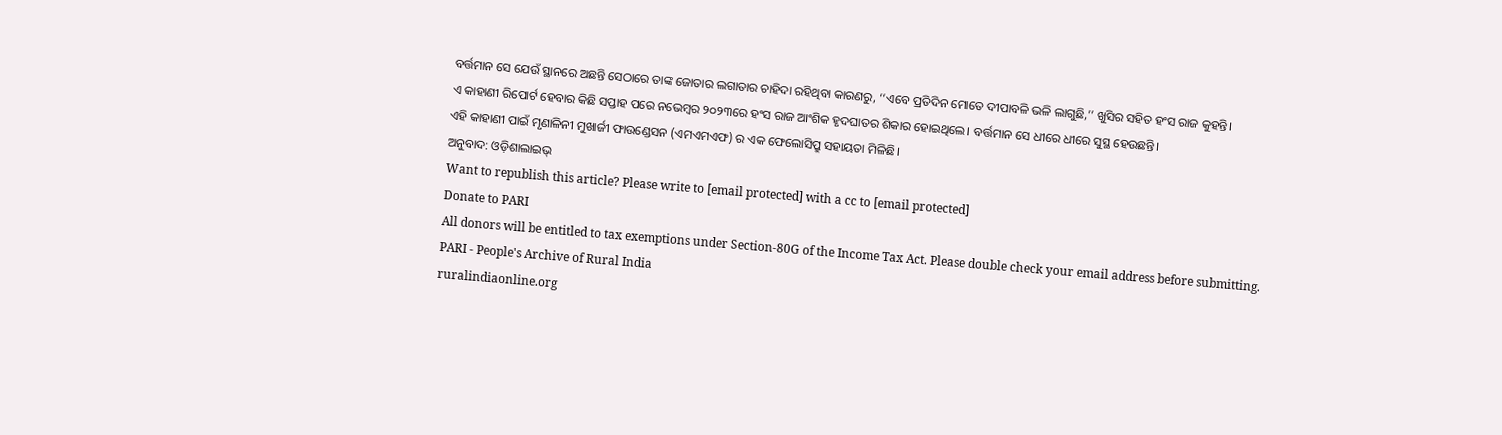ବର୍ତ୍ତମାନ ସେ ଯେଉଁ ସ୍ଥାନରେ ଅଛନ୍ତି ସେଠାରେ ତାଙ୍କ ଜୋତାର ଲଗାତାର ଚାହିଦା ରହିଥିବା କାରଣରୁ, ‘‘ଏବେ ପ୍ରତିଦିନ ମୋତେ ଦୀପାବଳି ଭଳି ଲାଗୁଛି,’’ ଖୁସିର ସହିତ ହଂସ ରାଜ କୁହନ୍ତି।
ଏ କାହାଣୀ ରିପୋର୍ଟ ହେବାର କିଛି ସପ୍ତାହ ପରେ ନଭେମ୍ବର ୨୦୨୩ରେ ହଂସ ରାଜ ଆଂଶିକ ହୃଦଘାତର ଶିକାର ହୋଇଥିଲେ। ବର୍ତ୍ତମାନ ସେ ଧୀରେ ଧୀରେ ସୁସ୍ଥ ହେଉଛନ୍ତି।
ଏହି କାହାଣୀ ପାଇଁ ମୃଣାଳିନୀ ମୁଖାର୍ଜୀ ଫାଉଣ୍ଡେସନ (ଏମଏମଏଫ) ର ଏକ ଫେଲୋସିପ୍ରୁ ସହାୟତା ମିଳିଛି।
ଅନୁବାଦ: ଓଡ଼ିଶାଲାଇଭ୍
Want to republish this article? Please write to [email protected] with a cc to [email protected]
Donate to PARI
All donors will be entitled to tax exemptions under Section-80G of the Income Tax Act. Please double check your email address before submitting.
PARI - People's Archive of Rural India
ruralindiaonline.org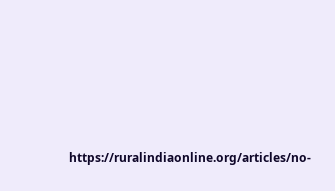https://ruralindiaonline.org/articles/no-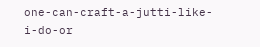one-can-craft-a-jutti-like-i-do-or